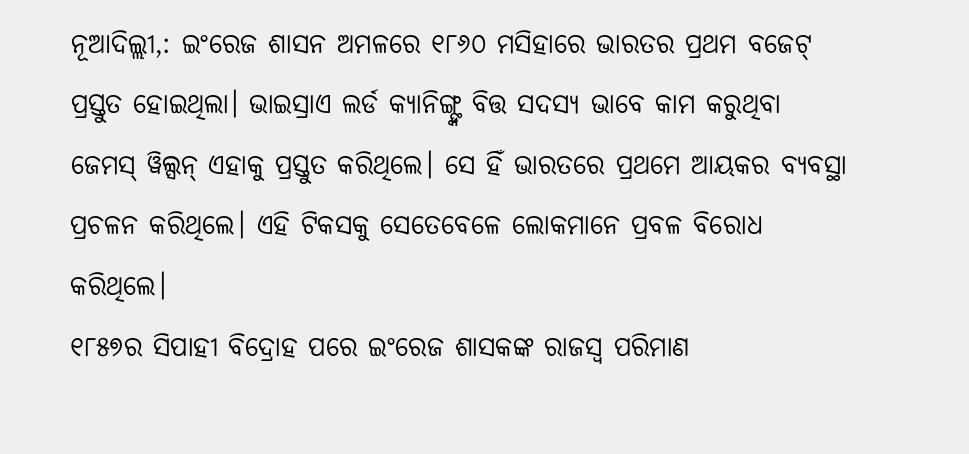ନୂଆଦିଲ୍ଲୀ,: ଇଂରେଜ ଶାସନ ଅମଳରେ ୧୮୬୦ ମସିହାରେ ଭାରତର ପ୍ରଥମ ବଜେଟ୍ ପ୍ରସ୍ତୁତ ହୋଇଥିଲା। ଭାଇସ୍ରାଏ ଲର୍ଡ କ୍ୟାନିଙ୍ଗ୍ଙ୍କ ବିତ୍ତ ସଦସ୍ୟ ଭାବେ କାମ କରୁଥିବା ଜେମସ୍ ୱିଲ୍ସନ୍ ଏହାକୁ ପ୍ରସ୍ତୁତ କରିଥିଲେ। ସେ ହିଁ ଭାରତରେ ପ୍ରଥମେ ଆୟକର ବ୍ୟବସ୍ଥା ପ୍ରଚଳନ କରିଥିଲେ। ଏହି ଟିକସକୁ ସେତେବେଳେ ଲୋକମାନେ ପ୍ରବଳ ବିରୋଧ କରିଥିଲେ।
୧୮୫୭ର ସିପାହୀ ବିଦ୍ରୋହ ପରେ ଇଂରେଜ ଶାସକଙ୍କ ରାଜସ୍ବ ପରିମାଣ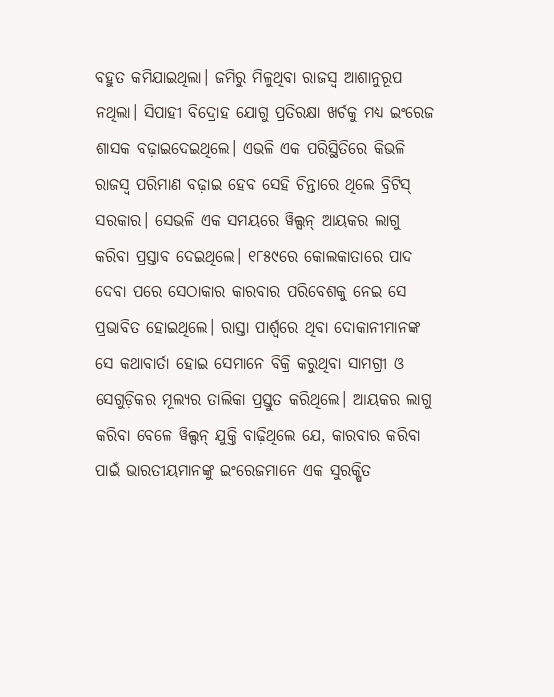ବହୁତ କମିଯାଇଥିଲା। ଜମିରୁ ମିଳୁଥିବା ରାଜସ୍ବ ଆଶାନୁରୂପ ନଥିଲା। ସିପାହୀ ବିଦ୍ରୋହ ଯୋଗୁ ପ୍ରତିରକ୍ଷା ଖର୍ଚକୁ ମଧ୍ୟ ଇଂରେଜ ଶାସକ ବଢ଼ାଇଦେଇଥିଲେ। ଏଭଳି ଏକ ପରିସ୍ଥିତିରେ କିଭଳି ରାଜସ୍ବ ପରିମାଣ ବଢ଼ାଇ ହେବ ସେହି ଚିନ୍ତାରେ ଥିଲେ ବ୍ରିଟିସ୍ ସରକାର। ସେଭଳି ଏକ ସମୟରେ ୱିଲ୍ସନ୍ ଆୟକର ଲାଗୁ କରିବା ପ୍ରସ୍ତାବ ଦେଇଥିଲେ। ୧୮୫୯ରେ କୋଲକାତାରେ ପାଦ ଦେବା ପରେ ସେଠାକାର କାରବାର ପରିବେଶକୁ ନେଇ ସେ ପ୍ରଭାବିତ ହୋଇଥିଲେ। ରାସ୍ତା ପାର୍ଶ୍ବରେ ଥିବା ଦୋକାନୀମାନଙ୍କ ସେ କଥାବାର୍ତା ହୋଇ ସେମାନେ ବିକ୍ରି କରୁଥିବା ସାମଗ୍ରୀ ଓ ସେଗୁଡ଼ିକର ମୂଲ୍ୟର ତାଲିକା ପ୍ରସ୍ତୁତ କରିଥିଲେ। ଆୟକର ଲାଗୁ କରିବା ବେଳେ ୱିଲ୍ସନ୍ ଯୁକ୍ତି ବାଢ଼ିଥିଲେ ଯେ, କାରବାର କରିବା ପାଇଁ ଭାରତୀୟମାନଙ୍କୁ ଇଂରେଜମାନେ ଏକ ସୁରକ୍ଷିତ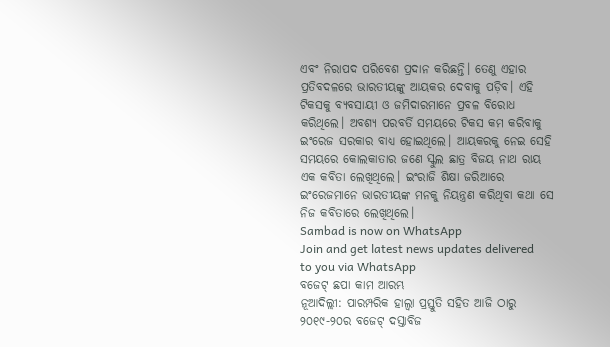ଏବଂ ନିରାପଦ ପରିବେଶ ପ୍ରଦାନ କରିଛନ୍ତି। ତେଣୁ ଏହାର ପ୍ରତିବଦଳରେ ଭାରତୀୟଙ୍କୁ ଆୟକର ଦେବାକୁ ପଡ଼ିବ। ଏହି ଟିକସକୁ ବ୍ୟବସାୟୀ ଓ ଜମିଦାରମାନେ ପ୍ରବଳ ବିରୋଧ କରିଥିଲେ। ଅବଶ୍ୟ ପରବର୍ତି ସମୟରେ ଟିକସ କମ କରିବାକୁ ଇଂରେଜ ସରକାର ବାଧ୍ୟ ହୋଇଥିଲେ। ଆୟକରକୁ ନେଇ ସେହି ସମୟରେ କୋଲକାତାର ଜଣେ ସ୍କୁଲ ଛାତ୍ର ବିଜୟ ନାଥ ରାୟ ଏକ କବିତା ଲେଖିଥିଲେ। ଇଂରାଜି ଶିକ୍ଷା ଜରିଆରେ ଇଂରେଜମାନେ ଭାରତୀୟଙ୍କ ମନକୁ ନିୟନ୍ତ୍ରଣ କରିଥିବା କଥା ସେ ନିଜ କବିତାରେ ଲେଖିଥିଲେ।
Sambad is now on WhatsApp
Join and get latest news updates delivered to you via WhatsApp
ବଜେଟ୍ ଛପା କାମ ଆରମ୍ଭ
ନୂଆଦିଲ୍ଲୀ: ପାରମ୍ପରିକ ହାଲ୍ୱା ପ୍ରସ୍ତୁତି ସହିତ ଆଜି ଠାରୁ ୨୦୧୯-୨୦ର ବଜେଟ୍ ଦସ୍ତାବିଜ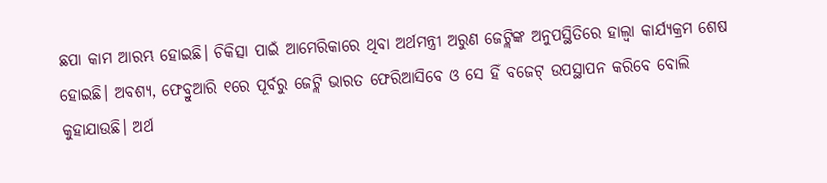ଛପା କାମ ଆରମ୍ଭ ହୋଇଛି। ଚିକିତ୍ସା ପାଇଁ ଆମେରିକାରେ ଥିବା ଅର୍ଥମନ୍ତ୍ରୀ ଅରୁଣ ଜେଟ୍ଲିଙ୍କ ଅନୁପସ୍ଥିତିରେ ହାଲ୍ୱା କାର୍ଯ୍ୟକ୍ରମ ଶେଷ ହୋଇଛି। ଅବଶ୍ୟ, ଫେବ୍ରୁଆରି ୧ରେ ପୂର୍ବରୁ ଜେଟ୍ଲି ଭାରତ ଫେରିଆସିବେ ଓ ସେ ହିଁ ବଜେଟ୍ ଉପସ୍ଥାପନ କରିବେ ବୋଲି କୁହାଯାଉଛି। ଅର୍ଥ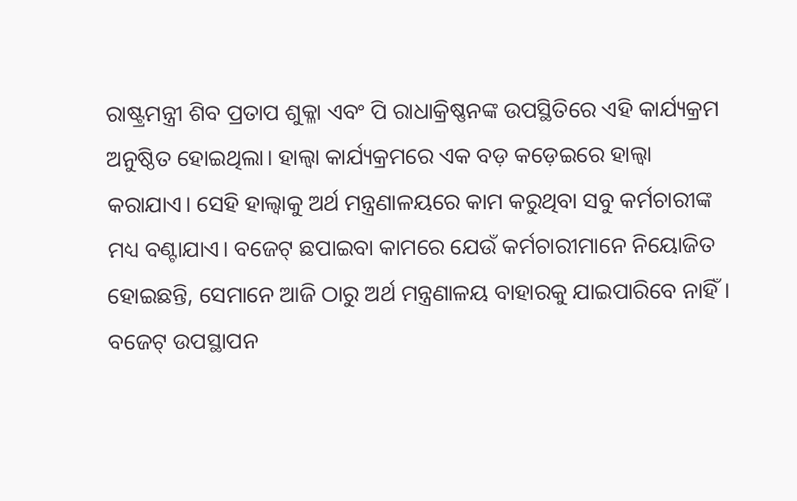ରାଷ୍ଟ୍ରମନ୍ତ୍ରୀ ଶିବ ପ୍ରତାପ ଶୁକ୍ଳା ଏବଂ ପି ରାଧାକ୍ରିଷ୍ଣନଙ୍କ ଉପସ୍ଥିତିରେ ଏହି କାର୍ଯ୍ୟକ୍ରମ ଅନୁଷ୍ଠିତ ହୋଇଥିଲା। ହାଲ୍ୱା କାର୍ଯ୍ୟକ୍ରମରେ ଏକ ବଡ଼ କଡ଼େଇରେ ହାଲ୍ୱା କରାଯାଏ। ସେହି ହାଲ୍ୱାକୁ ଅର୍ଥ ମନ୍ତ୍ରଣାଳୟରେ କାମ କରୁଥିବା ସବୁ କର୍ମଚାରୀଙ୍କ ମଧ୍ୟ ବଣ୍ଟାଯାଏ। ବଜେଟ୍ ଛପାଇବା କାମରେ ଯେଉଁ କର୍ମଚାରୀମାନେ ନିୟୋଜିତ ହୋଇଛନ୍ତି, ସେମାନେ ଆଜି ଠାରୁ ଅର୍ଥ ମନ୍ତ୍ରଣାଳୟ ବାହାରକୁ ଯାଇପାରିବେ ନାହିଁ। ବଜେଟ୍ ଉପସ୍ଥାପନ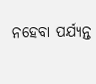ନହେବା ପର୍ଯ୍ୟନ୍ତ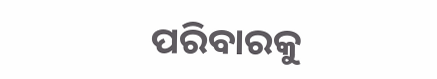ପରିବାରକୁ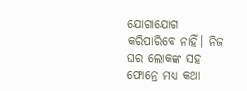ଯୋଗାଯୋଗ କରିପାରିବେ ନାହିଁ। ନିଜ ଘର ଲୋକଙ୍କ ସହ ଫୋନ୍ରେ ମଧ୍ୟ କଥା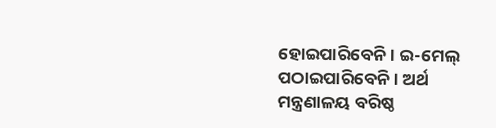ହୋଇପାରିବେନି। ଇ-ମେଲ୍ ପଠାଇପାରିବେନି। ଅର୍ଥ ମନ୍ତ୍ରଣାଳୟ ବରିଷ୍ଠ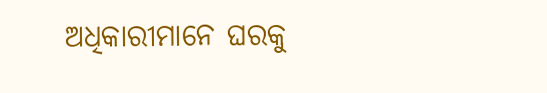ଅଧିକାରୀମାନେ ଘରକୁ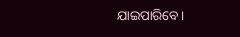ଯାଇପାରିବେ।